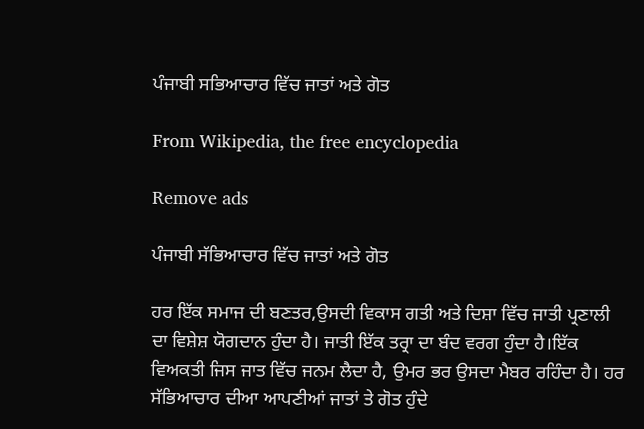ਪੰਜਾਬੀ ਸਭਿਆਚਾਰ ਵਿੱਚ ਜਾਤਾਂ ਅਤੇ ਗੋਤ

From Wikipedia, the free encyclopedia

Remove ads

ਪੰਜਾਬੀ ਸੱਭਿਆਚਾਰ ਵਿੱਚ ਜਾਤਾਂ ਅਤੇ ਗੋਤ

ਹਰ ਇੱਕ ਸਮਾਜ ਦੀ ਬਣਤਰ,ਉਸਦੀ ਵਿਕਾਸ ਗਤੀ ਅਤੇ ਦਿਸ਼ਾ ਵਿੱਚ ਜਾਤੀ ਪ੍ਰਣਾਲੀ ਦਾ ਵਿਸ਼ੇਸ਼ ਯੋਗਦਾਨ ਹੁੰਦਾ ਹੈ। ਜਾਤੀ ਇੱਕ ਤਰ੍ਰਾ ਦਾ ਬੰਦ ਵਰਗ ਹੁੰਦਾ ਹੈ।ਇੱਕ ਵਿਅਕਤੀ ਜਿਸ ਜਾਤ ਵਿੱਚ ਜਨਮ ਲੈਦਾ ਹੈ, ਉਮਰ ਭਰ ਉਸਦਾ ਮੈਬਰ ਰਹਿੰਦਾ ਹੈ। ਹਰ ਸੱਭਿਆਚਾਰ ਦੀਆ ਆਪਣੀਆਂ ਜਾਤਾਂ ਤੇ ਗੋਤ ਹੁੰਦੇ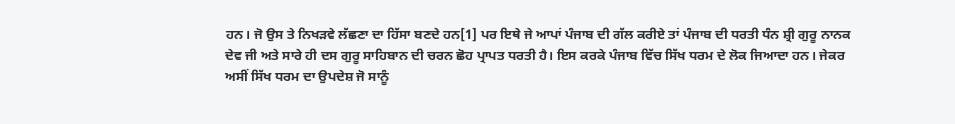ਹਨ। ਜੋ ਉਸ ਤੇ ਨਿਖੜਵੇ ਲੱਛਣਾ ਦਾ ਹਿੱਸਾ ਬਣਦੇ ਹਨ[1] ਪਰ ਇਥੇ ਜੇ ਆਪਾਂ ਪੰਜਾਬ ਦੀ ਗੱਲ ਕਰੀਏ ਤਾਂ ਪੰਜਾਬ ਦੀ ਧਰਤੀ ਧੰਨ ਸ਼੍ਰੀ ਗੁਰੂ ਨਾਨਕ ਦੇਵ ਜੀ ਅਤੇ ਸਾਰੇ ਹੀ ਦਸ ਗੁਰੂ ਸਾਹਿਬਾਨ ਦੀ ਚਰਨ ਛੋਹ ਪ੍ਰਾਪਤ ਧਰਤੀ ਹੈ। ਇਸ ਕਰਕੇ ਪੰਜਾਬ ਵਿੱਚ ਸਿੱਖ ਧਰਮ ਦੇ ਲੋਕ ਜਿਆਦਾ ਹਨ। ਜੇਕਰ ਅਸੀਂ ਸਿੱਖ ਧਰਮ ਦਾ ਉਪਦੇਸ਼ ਜੋ ਸਾਨੂੰ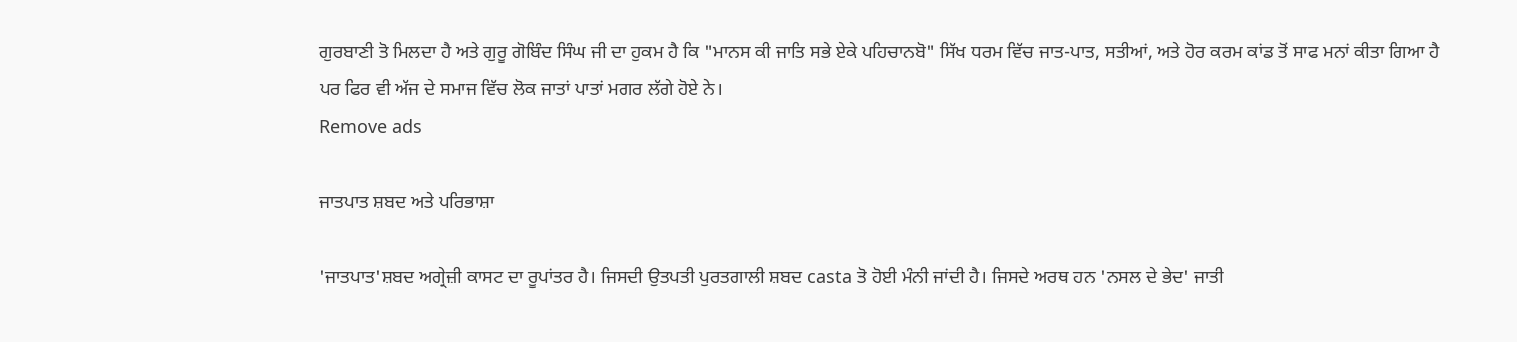ਗੁਰਬਾਣੀ ਤੋ ਮਿਲਦਾ ਹੈ ਅਤੇ ਗੁਰੂ ਗੋਬਿੰਦ ਸਿੰਘ ਜੀ ਦਾ ਹੁਕਮ ਹੈ ਕਿ "ਮਾਨਸ ਕੀ ਜਾਤਿ ਸਭੇ ਏਕੇ ਪਹਿਚਾਨਬੋ" ਸਿੱਖ ਧਰਮ ਵਿੱਚ ਜਾਤ-ਪਾਤ, ਸਤੀਆਂ, ਅਤੇ ਹੋਰ ਕਰਮ ਕਾਂਡ ਤੋਂ ਸਾਫ ਮਨਾਂ ਕੀਤਾ ਗਿਆ ਹੈ ਪਰ ਫਿਰ ਵੀ ਅੱਜ ਦੇ ਸਮਾਜ ਵਿੱਚ ਲੋਕ ਜਾਤਾਂ ਪਾਤਾਂ ਮਗਰ ਲੱਗੇ ਹੋਏ ਨੇ।
Remove ads

ਜਾਤਪਾਤ ਸ਼ਬਦ ਅਤੇ ਪਰਿਭਾਸ਼ਾ

'ਜਾਤਪਾਤ'ਸ਼ਬਦ ਅਗ੍ਰੇਜ਼ੀ ਕਾਸਟ ਦਾ ਰੂਪਾਂਤਰ ਹੈ। ਜਿਸਦੀ ਉਤਪਤੀ ਪੁਰਤਗਾਲੀ ਸ਼ਬਦ casta ਤੋ ਹੋਈ ਮੰਨੀ ਜਾਂਦੀ ਹੈ। ਜਿਸਦੇ ਅਰਥ ਹਨ 'ਨਸਲ ਦੇ ਭੇਦ' ਜਾਤੀ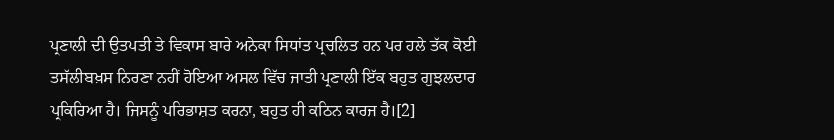ਪ੍ਰਣਾਲੀ ਦੀ ਉਤਪਤੀ ਤੇ ਵਿਕਾਸ ਬਾਰੇ ਅਨੇਕਾ ਸਿਧਾਂਤ ਪ੍ਰਚਲਿਤ ਹਨ ਪਰ ਹਲੇ ਤੱਕ ਕੋਈ ਤਸੱਲੀਬਖ਼ਸ ਨਿਰਣਾ ਨਹੀਂ ਹੋਇਆ ਅਸਲ ਵਿੱਚ ਜਾਤੀ ਪ੍ਰਣਾਲੀ ਇੱਕ ਬਹੁਤ ਗੁਝਲਦਾਰ ਪ੍ਰਕਿਰਿਆ ਹੈ। ਜਿਸਨੂੰ ਪਰਿਭਾਸ਼ਤ ਕਰਨਾ, ਬਹੁਤ ਹੀ ਕਠਿਨ ਕਾਰਜ ਹੈ।[2]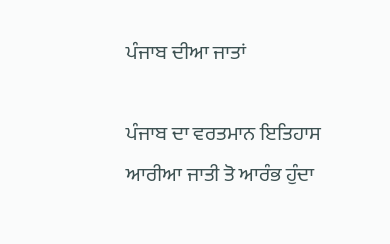ਪੰਜਾਬ ਦੀਆ ਜਾਤਾਂ

ਪੰਜਾਬ ਦਾ ਵਰਤਮਾਨ ਇਤਿਹਾਸ ਆਰੀਆ ਜਾਤੀ ਤੋ ਆਰੰਭ ਹੁੰਦਾ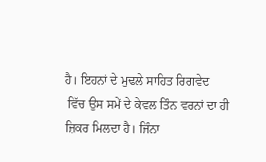ਹੈ। ਇਹਨਾਂ ਦੇ ਮੁਢਲੇ ਸਾਹਿਤ ਰਿਗਵੇਦ
 ਵਿੱਚ ਉਸ ਸਮੇਂ ਦੇ ਕੇਵਲ ਤਿੰਨ ਵਰਨਾਂ ਦਾ ਹੀ ਜ਼ਿਕਰ ਮਿਲਦਾ ਹੈ। ਜਿੰਨਾ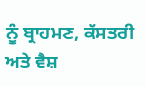ਨੂੰ ਬ੍ਰਾਹਮਣ, ਕੱਸਤਰੀ ਅਤੇ ਵੈਸ਼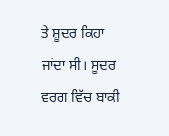ਤੇ ਸ਼ੂਦਰ ਕਿਹਾ ਜਾਂਦਾ ਸੀ। ਸੂਦਰ ਵਰਗ ਵਿੱਚ ਬਾਕੀ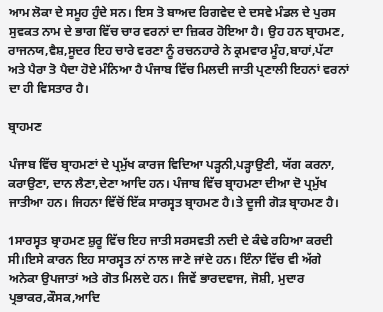ਆਮ ਲੋਕਾ ਦੇ ਸਮੂਹ ਹੁੰਦੇ ਸਨ। ਇਸ ਤੋ ਬਾਅਦ ਰਿਗਵੇਦ ਦੇ ਦਸਵੇ ਮੰਡਲ ਦੇ ਪੁਰਸ ਸੁਵਕਤ ਨਾਮ ਦੇ ਭਾਗ ਵਿੱਚ ਚਾਰ ਵਰਨਾਂ ਦਾ ਜ਼ਿਕਰ ਹੋਇਆ ਹੈ। ਉਹ ਹਨ ਬ੍ਰਾਹਮਣ, ਰਾਜਨਯ,ਵੈਸ਼,ਸੂਦਰ ਇਹ ਚਾਰੇ ਵਰਣਾ ਨੂੰ ਰਚਨਹਾਰੇ ਨੇ ਕ੍ਰਮਵਾਰ ਮੂੰਹ,ਬਾਹਾਂ,ਪੱਟਾ ਅਤੇ ਪੈਰਾ ਤੋ ਪੈਦਾ ਹੋਏ ਮੰਨਿਆ ਹੈ ਪੰਜਾਬ ਵਿੱਚ ਮਿਲਦੀ ਜਾਤੀ ਪ੍ਰਣਾਲੀ ਇਹਨਾਂ ਵਰਨਾਂ ਦਾ ਹੀ ਵਿਸਤਾਰ ਹੈ।

ਬ੍ਰਾਹਮਣ

ਪੰਜਾਬ ਵਿੱਚ ਬ੍ਰਾਹਮਣਾਂ ਦੇ ਪ੍ਰਮੁੱਖ ਕਾਰਜ ਵਿਦਿਆ ਪੜ੍ਹਨੀ,ਪੜ੍ਹਾਉਣੀ, ਯੱਗ ਕਰਨਾ, ਕਰਾਉਣਾ, ਦਾਨ ਲੈਣਾ,ਦੇਣਾ ਆਦਿ ਹਨ। ਪੰਜਾਬ ਵਿੱਚ ਬ੍ਰਾਹਮਣਾ ਦੀਆ ਦੋ ਪ੍ਰਮੁੱਖ ਜਾਤੀਆ ਹਨ। ਜਿਹਨਾ ਵਿੱਚੋਂ ਇੱਕ ਸਾਰਸ੍ਵਤ ਬ੍ਰਾਹਮਣ ਹੈ।ਤੇ ਦੂਜੀ ਗੋੜ ਬ੍ਰਾਹਮਣ ਹੈ।

1ਸਾਰਸ੍ਵਤ ਬ੍ਰਾਹਮਣ ਸ਼ੁਰੂ ਵਿੱਚ ਇਹ ਜਾਤੀ ਸਰਸਵਤੀ ਨਦੀ ਦੇ ਕੰਢੇ ਰਹਿਆ ਕਰਦੀ ਸੀ।ਇਸੇ ਕਾਰਨ ਇਹ ਸਾਰਸ੍ਵਤ ਨਾਂ ਨਾਲ ਜਾਣੇ ਜਾਂਦੇ ਹਨ। ਇੰਨਾ ਵਿੱਚ ਵੀ ਅੱਗੇ ਅਨੇਕਾ ਉਪਜਾਤਾਂ ਅਤੇ ਗੋਤ ਮਿਲਦੇ ਹਨ। ਜਿਵੇਂ ਭਾਰਦਵਾਜ, ਜੋਸ਼ੀ, ਮੁਦਾਰ ਪ੍ਰਭਾਕਰ,ਕੌਸਕ,ਆਦਿ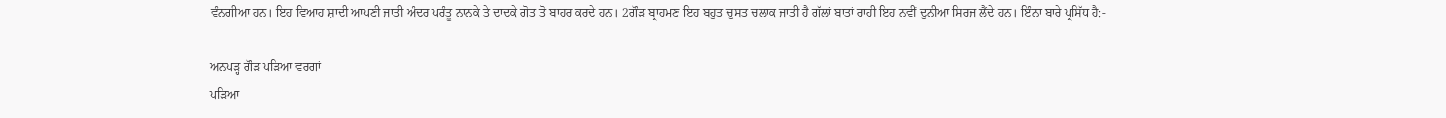ਵੰਨਗੀਆ ਹਨ। ਇਹ ਵਿਆਹ ਸ਼ਾਦੀ ਆਪਣੀ ਜਾਤੀ ਅੰਦਰ ਪਰੰਤੂ ਨਾਨਕੇ ਤੇ ਦਾਦਕੇ ਗੋਤ ਤੋ ਬਾਹਰ ਕਰਦੇ ਹਨ। 2ਗੌੜ ਬ੍ਰਾਹਮਣ ਇਹ ਬਹੁਤ ਚੁਸਤ ਚਲਾਕ ਜਾਤੀ ਹੈ ਗੱਲਾਂ ਬਾਤਾਂ ਰਾਹੀ ਇਹ ਨਵੀਂ ਦੁਨੀਆ ਸਿਰਜ ਲੈਂਦੇ ਹਨ। ਇੰਨਾ ਬਾਰੇ ਪ੍ਰਸਿੱਧ ਹੈ:-

ਅਨਪੜ੍ਹ ਗੌੜ ਪੜਿਆ ਵਰਗਾਂ
ਪੜਿਆ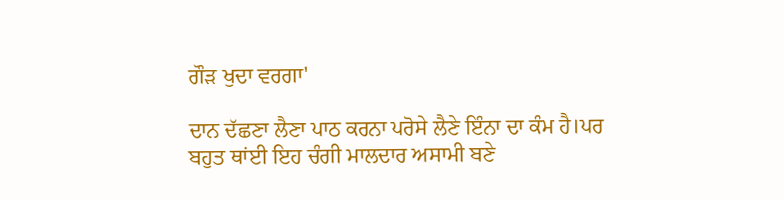ਗੌੜ ਖੁਦਾ ਵਰਗਾ'

ਦਾਨ ਦੱਛਣਾ ਲੈਣਾ ਪਾਠ ਕਰਨਾ ਪਰੋਸੇ ਲੈਣੇ ਇੰਨਾ ਦਾ ਕੰਮ ਹੈ।ਪਰ ਬਹੁਤ ਥਾਂਈ ਇਹ ਚੰਗੀ ਮਾਲਦਾਰ ਅਸਾਮੀ ਬਣੇ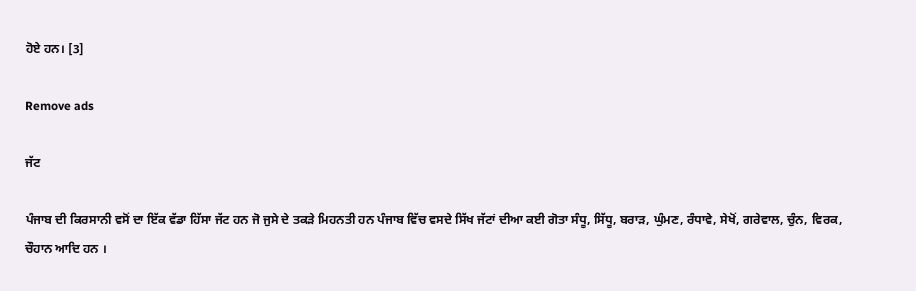ਹੋਏ ਹਨ। [3]

Remove ads

ਜੱਟ

ਪੰਜਾਬ ਦੀ ਕਿਰਸਾਨੀ ਵਸੋਂ ਦਾ ਇੱਕ ਵੱਡਾ ਹਿੱਸਾ ਜੱਟ ਹਨ ਜੋ ਜੁਸੇ ਦੇ ਤਕੜੇ ਮਿਹਨਤੀ ਹਨ ਪੰਜਾਬ ਵਿੱਚ ਵਸਦੇ ਸਿੱਖ ਜੱਟਾਂ ਦੀਆ ਕਈ ਗੋਤਾ ਸੰਧੂ, ਸਿੱਧੂ, ਬਰਾੜ, ਘੁੰਮਣ, ਰੰਧਾਵੇ, ਸੇਖੋਂ, ਗਰੇਵਾਲ, ਚੁੰਨ, ਵਿਰਕ, ਚੌਹਾਨ ਆਦਿ ਹਨ ।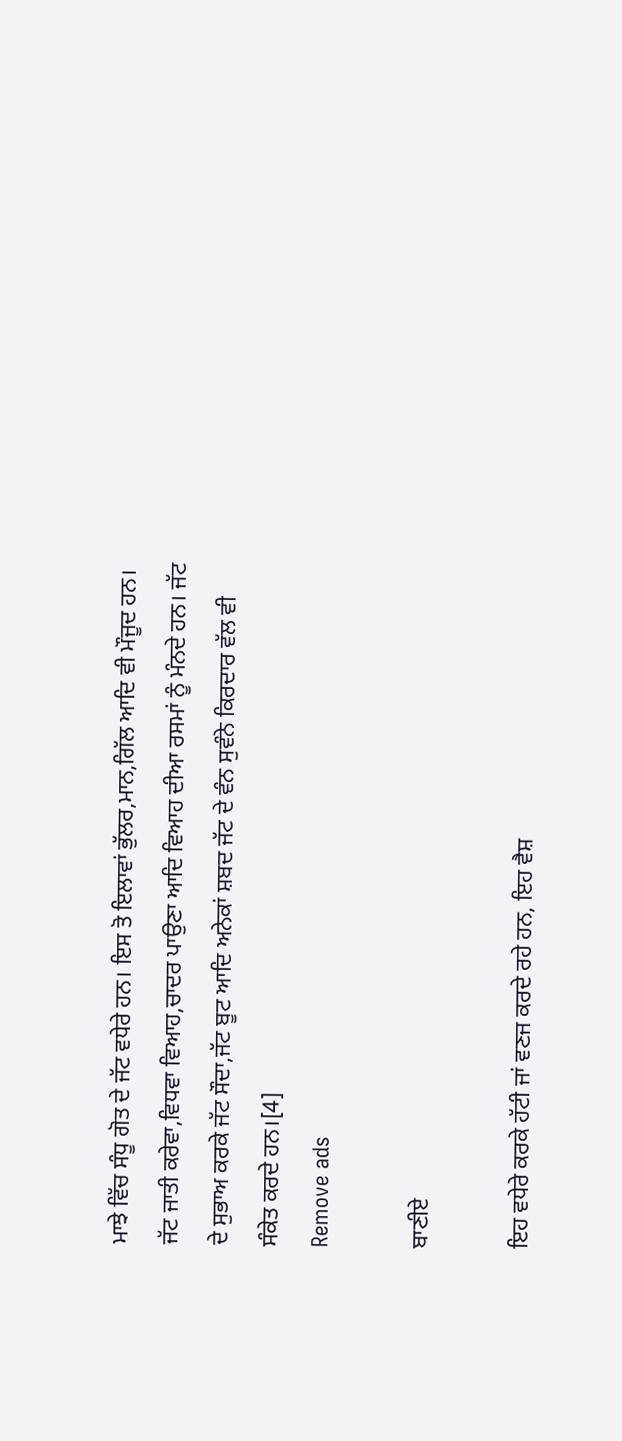ਮਾਝੇ ਵਿੱਚ ਸੰਧੂ ਗੋਤ ਦੇ ਜੱਟ ਵਧੇਰੇ ਹਨ। ਇਸ ਤੋ ਇਲਾਵਾਂ ਭੁੱਲਰ,ਮਾਨ,ਗਿੱਲ ਆਦਿ ਵੀ ਮੌਜੂਦ ਹਨ। ਜੱਟ ਜਾਤੀ ਕਰੇਵਾ,ਵਿਧਵਾ ਵਿਆਹ,ਚਾਦਰ ਪਾਉਣਾ ਆਦਿ ਵਿਆਹ ਦੀਆ ਰਸਮਾਂ ਨੂੰ ਮੰਨਦੇ ਹਨ। ਜੱਟ ਦੇ ਸੁਭਾਅ ਕਰਕੇ ਜੱਟ ਸੌਦਾ,ਜੱਟ ਬੂਟ ਆਦਿ ਅਨੇਕਾਂ ਸ਼ਬਦ ਜੱਟ ਦੇ ਵੰਨ ਸੁਵੰਨੇ ਕਿਰਦਾਰ ਵੱਲ ਵੀ ਸੰਕੇਤ ਕਰਦੇ ਹਨ।[4]
Remove ads

ਬਾਣੀਏ

ਇਹ ਵਧੇਰੇ ਕਰਕੇ ਹੱਟੀ ਜਾਂ ਵਣਜ ਕਰਦੇ ਰਹੇ ਹਨ, ਇਹ ਵੈਸ਼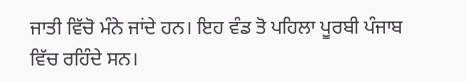ਜਾਤੀ ਵਿੱਚੋ ਮੰਨੇ ਜਾਂਦੇ ਹਨ। ਇਹ ਵੰਡ ਤੋ ਪਹਿਲਾ ਪੂਰਬੀ ਪੰਜਾਬ ਵਿੱਚ ਰਹਿੰਦੇ ਸਨ।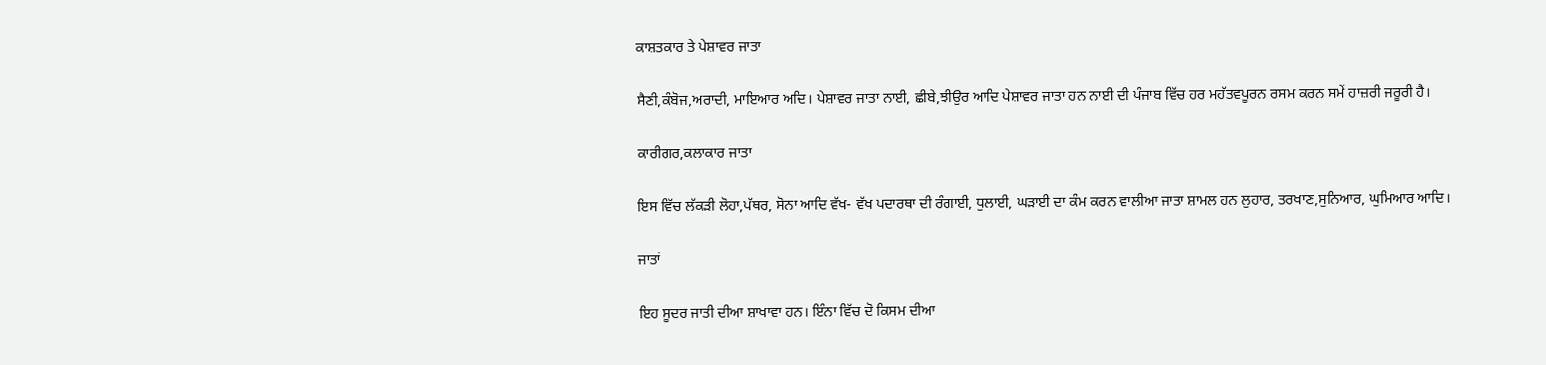ਕਾਸ਼ਤਕਾਰ ਤੇ ਪੇਸ਼ਾਵਰ ਜਾਤਾ

ਸੈਣੀ,ਕੰਬੋਜ,ਅਰਾਦੀ, ਮਾਇਆਰ ਅਦਿ। ਪੇਸ਼ਾਵਰ ਜਾਤਾ ਨਾਈ, ਛੀਬੇ,ਝੀਉਰ ਆਦਿ ਪੇਸ਼ਾਵਰ ਜਾਤਾ ਹਨ ਨਾਈ ਦੀ ਪੰਜਾਬ ਵਿੱਚ ਹਰ ਮਹੱਤਵਪੂਰਨ ਰਸਮ ਕਰਨ ਸਮੇਂ ਹਾਜ਼ਰੀ ਜਰੂਰੀ ਹੈ।

ਕਾਰੀਗਰ,ਕਲਾਕਾਰ ਜਾਤਾ

ਇਸ ਵਿੱਚ ਲੱਕੜੀ ਲੋਹਾ,ਪੱਥਰ, ਸੋਨਾ ਆਦਿ ਵੱਖ- ਵੱਖ ਪਦਾਰਥਾ ਦੀ ਰੰਗਾਈ, ਧੁਲਾਈ, ਘੜਾਈ ਦਾ ਕੰਮ ਕਰਨ ਵਾਲੀਆ ਜਾਤਾ ਸ਼ਾਮਲ ਹਨ ਲੁਹਾਰ, ਤਰਖਾਣ,ਸੁਨਿਆਰ, ਘੁਮਿਆਰ ਆਦਿ।

ਜਾਤਾਂ

ਇਹ ਸੂਦਰ ਜਾਤੀ ਦੀਆ ਸ਼ਾਖਾਵਾ ਹਨ। ਇੰਨਾ ਵਿੱਚ ਦੋ ਕਿਸਮ ਦੀਆ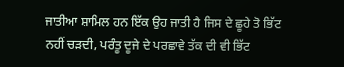ਜਾਤੀਆ ਸ਼ਾਮਿਲ ਹਨ ਇੱਕ ਉਹ ਜਾਤੀ ਹੈ ਜਿਸ ਦੇ ਛੂਹੇ ਤੋ ਭਿੱਟ ਨਹੀਂ ਚੜਦੀ, ਪਰੰਤੂ ਦੂਜੇ ਦੇ ਪਰਛਾਵੇ ਤੱਕ ਦੀ ਵੀ ਭਿੱਟ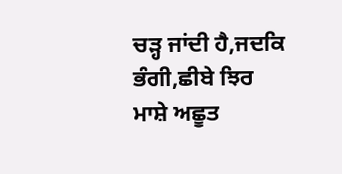ਚੜ੍ਹ ਜਾਂਦੀ ਹੈ,ਜਦਕਿ ਭੰਗੀ,ਛੀਬੇ ਝਿਰ ਮਾਸ਼ੇ ਅਛੂਤ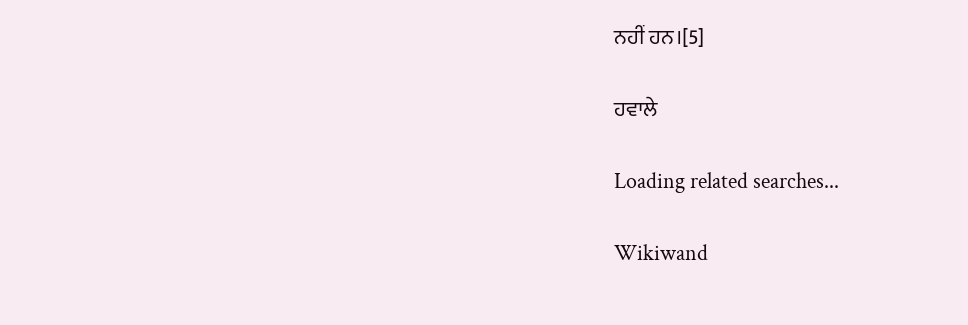ਨਹੀਂ ਹਨ।[5]

ਹਵਾਲੇ

Loading related searches...

Wikiwand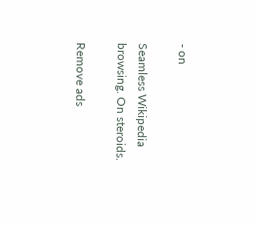- on

Seamless Wikipedia browsing. On steroids.

Remove ads